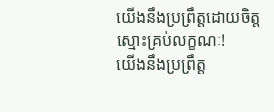យើងនឹងប្រព្រឹត្តដោយចិត្តស្មោះគ្រប់លក្ខណៈ!
យើងនឹងប្រព្រឹត្ត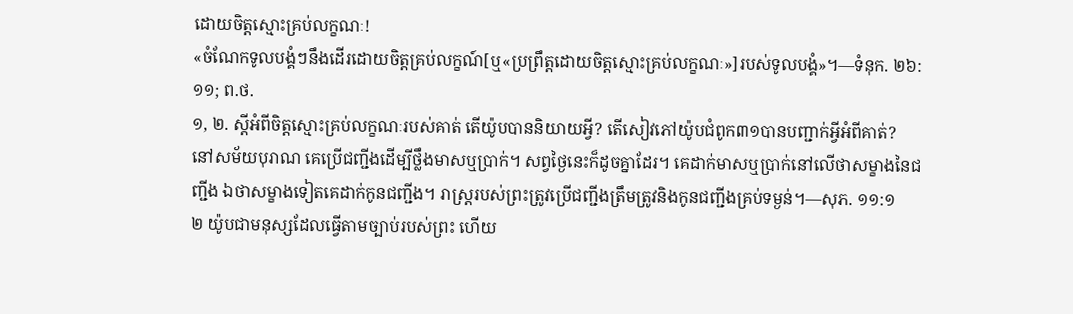ដោយចិត្តស្មោះគ្រប់លក្ខណៈ!
«ចំណែកទូលបង្គំៗនឹងដើរដោយចិត្តគ្រប់លក្ខណ៍[ឬ«ប្រព្រឹត្តដោយចិត្តស្មោះគ្រប់លក្ខណៈ»]របស់ទូលបង្គំ»។—ទំនុក. ២៦:១១; ព.ថ.
១, ២. ស្តីអំពីចិត្តស្មោះគ្រប់លក្ខណៈរបស់គាត់ តើយ៉ូបបាននិយាយអ្វី? តើសៀវភៅយ៉ូបជំពូក៣១បានបញ្ជាក់អ្វីអំពីគាត់?
នៅសម័យបុរាណ គេប្រើជញ្ជីងដើម្បីថ្លឹងមាសឬប្រាក់។ សព្វថ្ងៃនេះក៏ដូចគ្នាដែរ។ គេដាក់មាសឬប្រាក់នៅលើថាសម្ខាងនៃជញ្ជីង ឯថាសម្ខាងទៀតគេដាក់កូនជញ្ជីង។ រាស្ត្ររបស់ព្រះត្រូវប្រើជញ្ជីងត្រឹមត្រូវនិងកូនជញ្ជីងគ្រប់ទម្ងន់។—សុភ. ១១:១
២ យ៉ូបជាមនុស្សដែលធ្វើតាមច្បាប់របស់ព្រះ ហើយ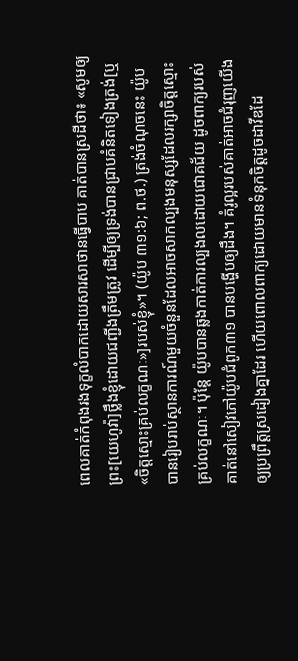ពេលគាត់កំពុងរងទុក្ខលំបាកដោយសារសាថានធ្វើបាប គាត់បានស្រដីថា៖ «សូមឲ្យព្រះ[យេហូវ៉ា]ថ្លឹងខ្ញុំដោយជញ្ជីងត្រឹមត្រូវ ដើម្បីឲ្យទ្រង់បានជ្រាបគំនិតទៀងត្រង់[ឬ«ចិត្តស្មោះគ្រប់លក្ខណៈ»]របស់ខ្ញុំ»។ (យ៉ូប ៣១:៦; ព.ថ.) ត្រង់ចំណុចនេះ យ៉ូបបានរៀបរាប់ស្ថានការណ៍មួយចំនួនដែលអាចសាកល្បងមនុស្សដែលរក្សាចិត្តស្មោះគ្រប់លក្ខណៈ។ ប៉ុន្តែ យ៉ូបបានឆ្លងកាត់ការល្បងលដោយជោគជ័យ ដូចពាក្យរបស់គាត់នៅសៀវភៅយ៉ូបជំពូក៣១ បានបង្ហើបឲ្យដឹង។ គំរូល្អរបស់គាត់អាចជំរុញយើងឲ្យប្រព្រឹត្តស្រដៀងគ្នាដែរ ហើយពោលពាក្យដោយមានទំនុកចិត្តដូចដាវីឌដែ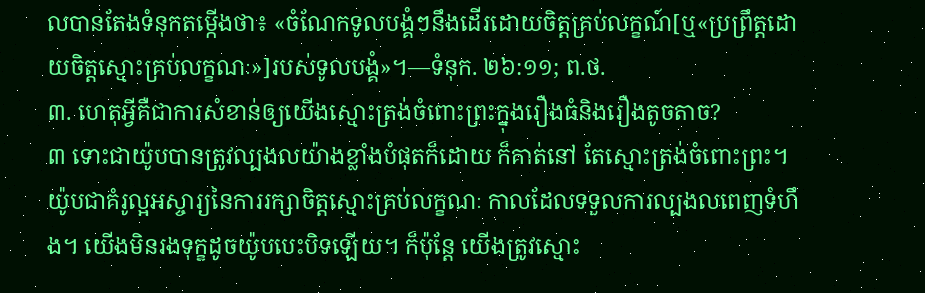លបានតែងទំនុកតម្កើងថា៖ «ចំណែកទូលបង្គំៗនឹងដើរដោយចិត្តគ្រប់លក្ខណ៍[ឬ«ប្រព្រឹត្តដោយចិត្តស្មោះគ្រប់លក្ខណៈ»]របស់ទូលបង្គំ»។—ទំនុក. ២៦:១១; ព.ថ.
៣. ហេតុអ្វីគឺជាការសំខាន់ឲ្យយើងស្មោះត្រង់ចំពោះព្រះក្នុងរឿងធំនិងរឿងតូចតាច?
៣ ទោះជាយ៉ូបបានត្រូវល្បងលយ៉ាងខ្លាំងបំផុតក៏ដោយ ក៏គាត់នៅ តែស្មោះត្រង់ចំពោះព្រះ។ យ៉ូបជាគំរូល្អអស្ចារ្យនៃការរក្សាចិត្តស្មោះគ្រប់លក្ខណៈ កាលដែលទទួលការល្បងលពេញទំហឹង។ យើងមិនរងទុក្ខដូចយ៉ូបបេះបិទឡើយ។ ក៏ប៉ុន្តែ យើងត្រូវស្មោះ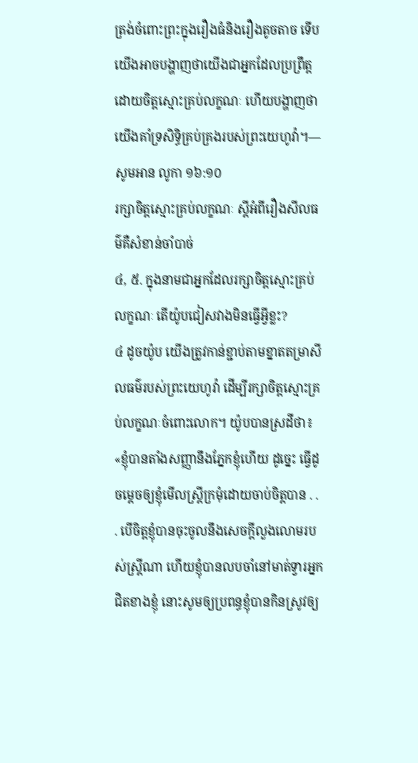ត្រង់ចំពោះព្រះក្នុងរឿងធំនិងរឿងតូចតាច ទើបយើងអាចបង្ហាញថាយើងជាអ្នកដែលប្រព្រឹត្តដោយចិត្តស្មោះគ្រប់លក្ខណៈ ហើយបង្ហាញថាយើងគាំទ្រសិទ្ធិគ្រប់គ្រងរបស់ព្រះយេហូវ៉ា។—សូមអាន លូកា ១៦:១០
រក្សាចិត្តស្មោះគ្រប់លក្ខណៈ ស្តីអំពីរឿងសីលធម៌គឺសំខាន់ចាំបាច់
៤, ៥. ក្នុងនាមជាអ្នកដែលរក្សាចិត្តស្មោះគ្រប់លក្ខណៈ តើយ៉ូបជៀសវាងមិនធ្វើអ្វីខ្លះ?
៤ ដូចយ៉ូប យើងត្រូវកាន់ខ្ជាប់តាមខ្នាតតម្រាសីលធម៌របស់ព្រះយេហូវ៉ា ដើម្បីរក្សាចិត្តស្មោះគ្រប់លក្ខណៈចំពោះលោក។ យ៉ូបបានស្រដីថា៖ «ខ្ញុំបានតាំងសញ្ញានឹងភ្នែកខ្ញុំហើយ ដូច្នេះ ធ្វើដូចម្ដេចឲ្យខ្ញុំមើលស្ត្រីក្រមុំដោយចាប់ចិត្តបាន . . . បើចិត្តខ្ញុំបានចុះចូលនឹងសេចក្ដីលួងលោមរបស់ស្ត្រីណា ហើយខ្ញុំបានលបចាំនៅមាត់ទ្វារអ្នកជិតខាងខ្ញុំ នោះសូមឲ្យប្រពន្ធខ្ញុំបានកិនស្រូវឲ្យ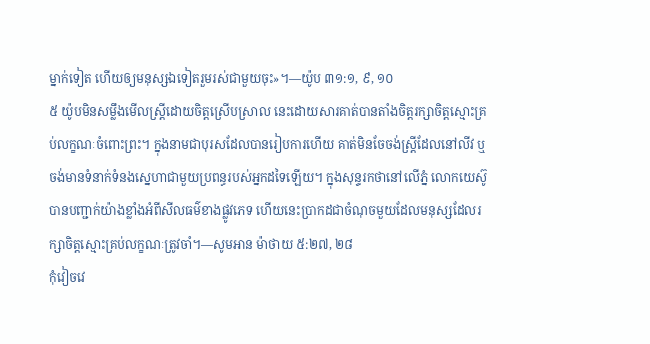ម្នាក់ទៀត ហើយឲ្យមនុស្សឯទៀតរួមរស់ជាមួយចុះ»។—យ៉ូប ៣១:១, ៩, ១០
៥ យ៉ូបមិនសម្លឹងមើលស្ត្រីដោយចិត្តស្រើបស្រាល នេះដោយសារគាត់បានតាំងចិត្តរក្សាចិត្តស្មោះគ្រប់លក្ខណៈចំពោះព្រះ។ ក្នុងនាមជាបុរសដែលបានរៀបការហើយ គាត់មិនចែចង់ស្ត្រីដែលនៅលីវ ឬចង់មានទំនាក់ទំនងស្នេហាជាមួយប្រពន្ធរបស់អ្នកដទៃឡើយ។ ក្នុងសុន្ទរកថានៅលើភ្នំ លោកយេស៊ូបានបញ្ជាក់យ៉ាងខ្លាំងអំពីសីលធម៌ខាងផ្លូវភេទ ហើយនេះប្រាកដជាចំណុចមួយដែលមនុស្សដែលរក្សាចិត្តស្មោះគ្រប់លក្ខណៈត្រូវចាំ។—សូមអាន ម៉ាថាយ ៥:២៧, ២៨
កុំវៀចវេ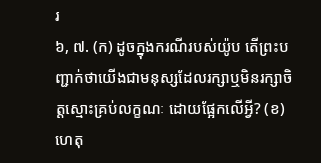រ
៦, ៧. (ក) ដូចក្នុងករណីរបស់យ៉ូប តើព្រះបញ្ជាក់ថាយើងជាមនុស្សដែលរក្សាឬមិនរក្សាចិត្តស្មោះគ្រប់លក្ខណៈ ដោយផ្អែកលើអ្វី? (ខ) ហេតុ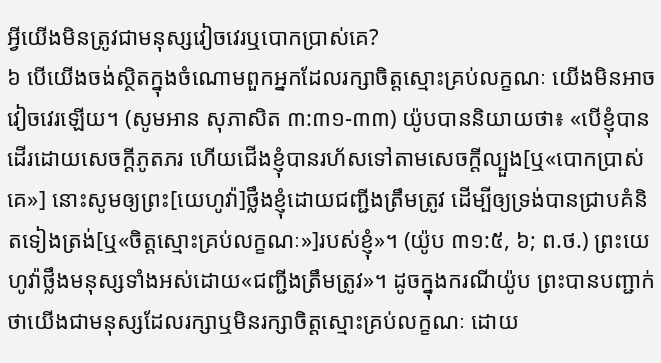អ្វីយើងមិនត្រូវជាមនុស្សវៀចវេរឬបោកប្រាស់គេ?
៦ បើយើងចង់ស្ថិតក្នុងចំណោមពួកអ្នកដែលរក្សាចិត្តស្មោះគ្រប់លក្ខណៈ យើងមិនអាចវៀចវេរឡើយ។ (សូមអាន សុភាសិត ៣:៣១-៣៣) យ៉ូបបាននិយាយថា៖ «បើខ្ញុំបានដើរដោយសេចក្ដីភូតភរ ហើយជើងខ្ញុំបានរហ័សទៅតាមសេចក្ដីល្បួង[ឬ«បោកប្រាស់គេ»] នោះសូមឲ្យព្រះ[យេហូវ៉ា]ថ្លឹងខ្ញុំដោយជញ្ជីងត្រឹមត្រូវ ដើម្បីឲ្យទ្រង់បានជ្រាបគំនិតទៀងត្រង់[ឬ«ចិត្តស្មោះគ្រប់លក្ខណៈ»]របស់ខ្ញុំ»។ (យ៉ូប ៣១:៥, ៦; ព.ថ.) ព្រះយេហូវ៉ាថ្លឹងមនុស្សទាំងអស់ដោយ«ជញ្ជីងត្រឹមត្រូវ»។ ដូចក្នុងករណីយ៉ូប ព្រះបានបញ្ជាក់ថាយើងជាមនុស្សដែលរក្សាឬមិនរក្សាចិត្តស្មោះគ្រប់លក្ខណៈ ដោយ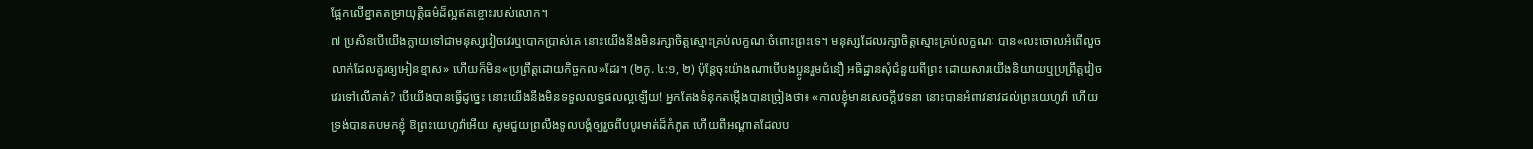ផ្អែកលើខ្នាតតម្រាយុត្ដិធម៌ដ៏ល្អឥតខ្ចោះរបស់លោក។
៧ ប្រសិនបើយើងក្លាយទៅជាមនុស្សវៀចវេរឬបោកប្រាស់គេ នោះយើងនឹងមិនរក្សាចិត្តស្មោះគ្រប់លក្ខណៈចំពោះព្រះទេ។ មនុស្សដែលរក្សាចិត្តស្មោះគ្រប់លក្ខណៈ បាន«លះចោលអំពើលួចលាក់ដែលគួរឲ្យអៀនខ្មាស» ហើយក៏មិន«ប្រព្រឹត្តដោយកិច្ចកល»ដែរ។ (២កូ. ៤:១, ២) ប៉ុន្តែចុះយ៉ាងណាបើបងប្អូនរួមជំនឿ អធិដ្ឋានសុំជំនួយពីព្រះ ដោយសារយើងនិយាយឬប្រព្រឹត្តវៀចវេរទៅលើគាត់? បើយើងបានធ្វើដូច្នេះ នោះយើងនឹងមិនទទួលលទ្ធផលល្អឡើយ! អ្នកតែងទំនុកតម្កើងបានច្រៀងថា៖ «កាលខ្ញុំមានសេចក្ដីវេទនា នោះបានអំពាវនាវដល់ព្រះយេហូវ៉ា ហើយទ្រង់បានតបមកខ្ញុំ ឱព្រះយេហូវ៉ាអើយ សូមជួយព្រលឹងទូលបង្គំឲ្យរួចពីបបូរមាត់ដ៏កំភូត ហើយពីអណ្ដាតដែលប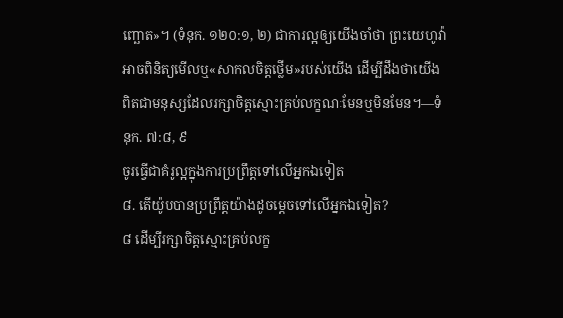ញ្ឆោត»។ (ទំនុក. ១២០:១, ២) ជាការល្អឲ្យយើងចាំថា ព្រះយេហូវ៉ាអាចពិនិត្យមើលឬ«សាកលចិត្តថ្លើម»របស់យើង ដើម្បីដឹងថាយើងពិតជាមនុស្សដែលរក្សាចិត្តស្មោះគ្រប់លក្ខណៈមែនឬមិនមែន។—ទំនុក. ៧:៨, ៩
ចូរធ្វើជាគំរូល្អក្នុងការប្រព្រឹត្តទៅលើអ្នកឯទៀត
៨. តើយ៉ូបបានប្រព្រឹត្តយ៉ាងដូចម្ដេចទៅលើអ្នកឯទៀត?
៨ ដើម្បីរក្សាចិត្តស្មោះគ្រប់លក្ខ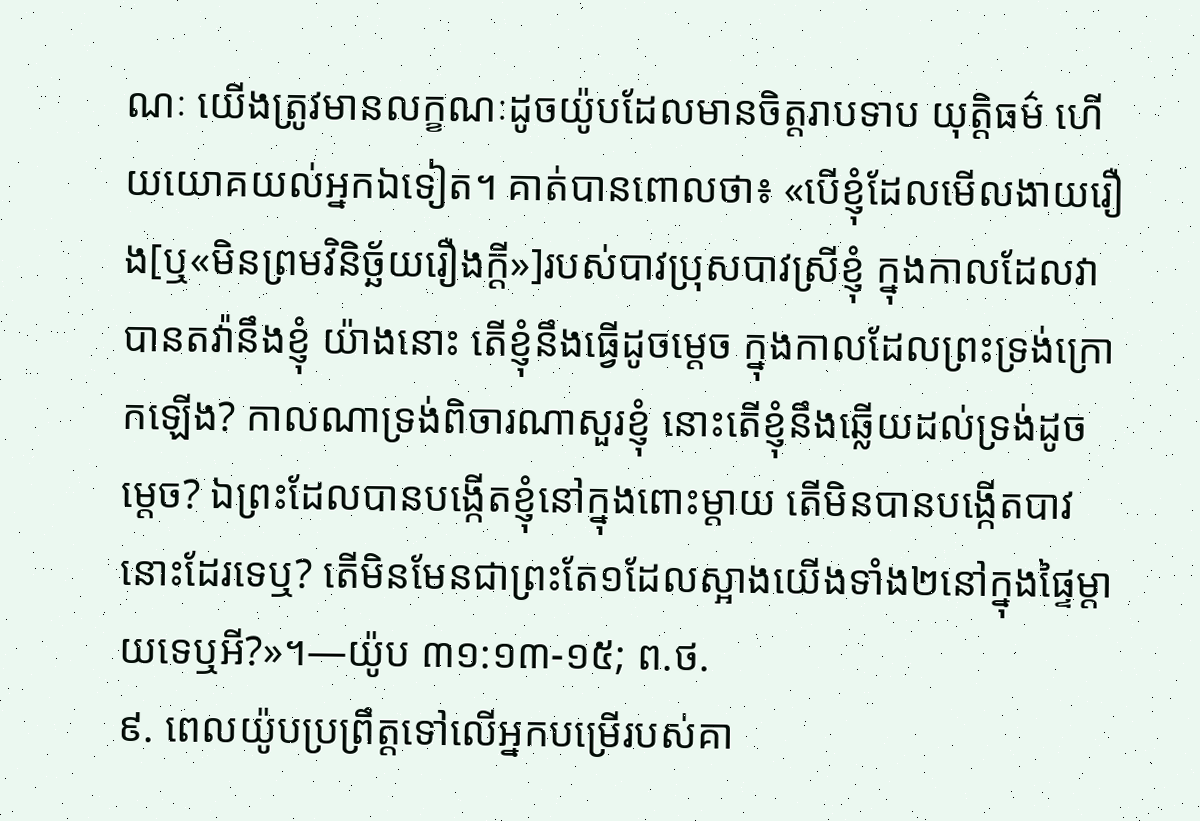ណៈ យើងត្រូវមានលក្ខណៈដូចយ៉ូបដែលមានចិត្តរាបទាប យុត្ដិធម៌ ហើយយោគយល់អ្នកឯទៀត។ គាត់បានពោលថា៖ «បើខ្ញុំដែលមើលងាយរឿង[ឬ«មិនព្រមវិនិច្ឆ័យរឿងក្ដី»]របស់បាវប្រុសបាវស្រីខ្ញុំ ក្នុងកាលដែលវាបានតវ៉ានឹងខ្ញុំ យ៉ាងនោះ តើខ្ញុំនឹងធ្វើដូចម្ដេច ក្នុងកាលដែលព្រះទ្រង់ក្រោកឡើង? កាលណាទ្រង់ពិចារណាសួរខ្ញុំ នោះតើខ្ញុំនឹងឆ្លើយដល់ទ្រង់ដូចម្ដេច? ឯព្រះដែលបានបង្កើតខ្ញុំនៅក្នុងពោះម្ដាយ តើមិនបានបង្កើតបាវនោះដែរទេឬ? តើមិនមែនជាព្រះតែ១ដែលស្អាងយើងទាំង២នៅក្នុងផ្ទៃម្ដាយទេឬអី?»។—យ៉ូប ៣១:១៣-១៥; ព.ថ.
៩. ពេលយ៉ូបប្រព្រឹត្តទៅលើអ្នកបម្រើរបស់គា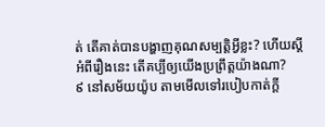ត់ តើគាត់បានបង្ហាញគុណសម្បត្ដិអ្វីខ្លះ? ហើយស្តីអំពីរឿងនេះ តើគប្បីឲ្យយើងប្រព្រឹត្តយ៉ាងណា?
៩ នៅសម័យយ៉ូប តាមមើលទៅរបៀបកាត់ក្ដី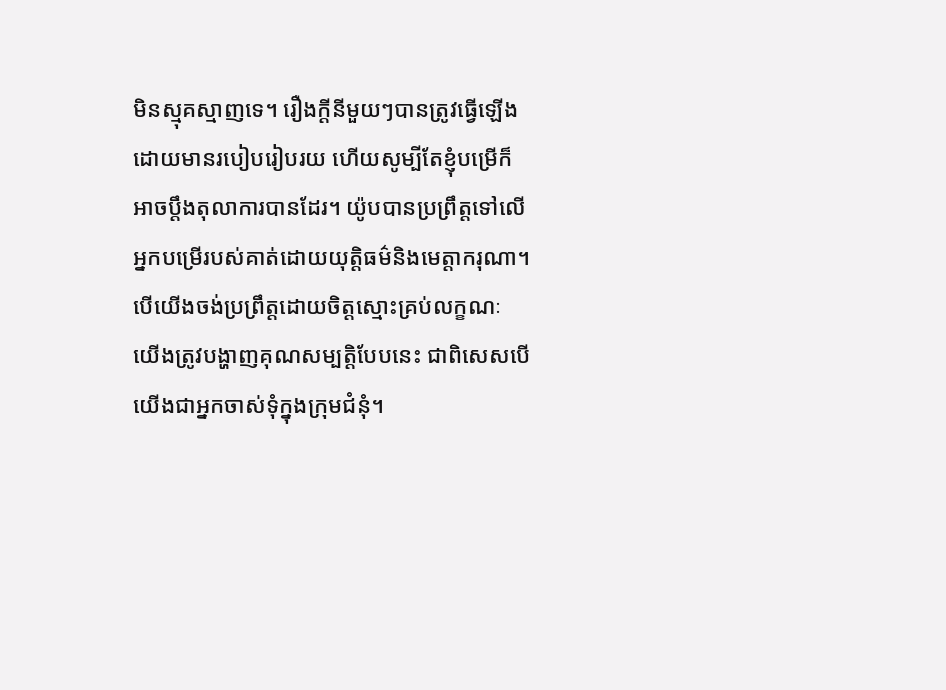មិនស្មុគស្មាញទេ។ រឿងក្ដីនីមួយៗបានត្រូវធ្វើឡើងដោយមានរបៀបរៀបរយ ហើយសូម្បីតែខ្ញុំបម្រើក៏អាចប្ដឹងតុលាការបានដែរ។ យ៉ូបបានប្រព្រឹត្តទៅលើអ្នកបម្រើរបស់គាត់ដោយយុត្ដិធម៌និងមេត្ដាករុណា។ បើយើងចង់ប្រព្រឹត្តដោយចិត្តស្មោះគ្រប់លក្ខណៈ យើងត្រូវបង្ហាញគុណសម្បត្ដិបែបនេះ ជាពិសេសបើយើងជាអ្នកចាស់ទុំក្នុងក្រុមជំនុំ។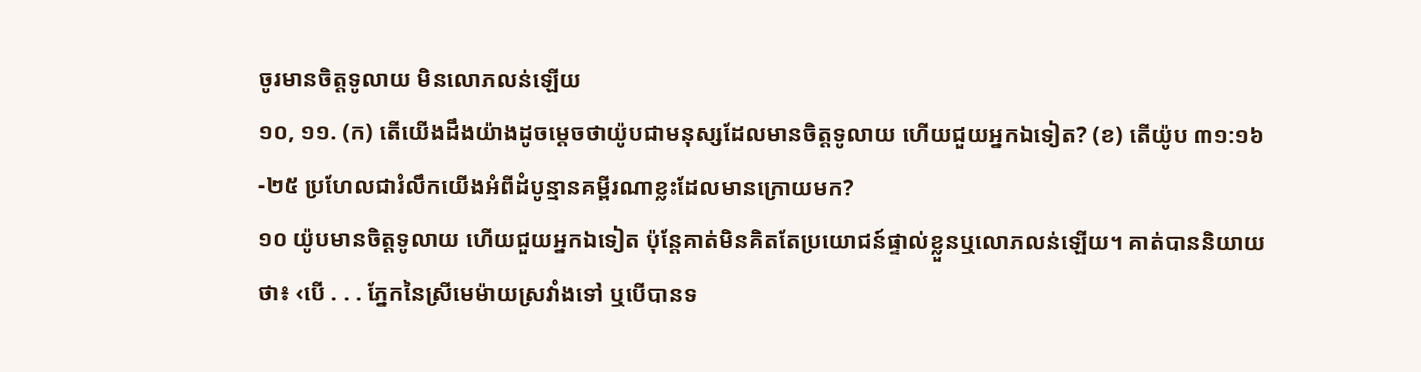ចូរមានចិត្តទូលាយ មិនលោភលន់ឡើយ
១០, ១១. (ក) តើយើងដឹងយ៉ាងដូចម្ដេចថាយ៉ូបជាមនុស្សដែលមានចិត្តទូលាយ ហើយជួយអ្នកឯទៀត? (ខ) តើយ៉ូប ៣១:១៦-២៥ ប្រហែលជារំលឹកយើងអំពីដំបូន្មានគម្ពីរណាខ្លះដែលមានក្រោយមក?
១០ យ៉ូបមានចិត្តទូលាយ ហើយជួយអ្នកឯទៀត ប៉ុន្តែគាត់មិនគិតតែប្រយោជន៍ផ្ទាល់ខ្លួនឬលោភលន់ឡើយ។ គាត់បាននិយាយថា៖ ‹បើ . . . ភ្នែកនៃស្រីមេម៉ាយស្រវាំងទៅ ឬបើបានទ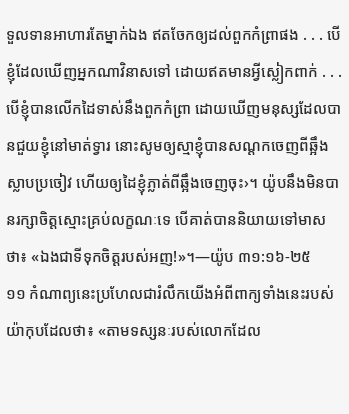ទួលទានអាហារតែម្នាក់ឯង ឥតចែកឲ្យដល់ពួកកំព្រាផង . . . បើខ្ញុំដែលឃើញអ្នកណាវិនាសទៅ ដោយឥតមានអ្វីស្លៀកពាក់ . . . បើខ្ញុំបានលើកដៃទាស់នឹងពួកកំព្រា ដោយឃើញមនុស្សដែលបានជួយខ្ញុំនៅមាត់ទ្វារ នោះសូមឲ្យស្មាខ្ញុំបានសណ្ដកចេញពីឆ្អឹងស្លាបប្រចៀវ ហើយឲ្យដៃខ្ញុំភ្លាត់ពីឆ្អឹងចេញចុះ›។ យ៉ូបនឹងមិនបានរក្សាចិត្តស្មោះគ្រប់លក្ខណៈទេ បើគាត់បាននិយាយទៅមាសថា៖ «ឯងជាទីទុកចិត្តរបស់អញ!»។—យ៉ូប ៣១:១៦-២៥
១១ កំណាព្យនេះប្រហែលជារំលឹកយើងអំពីពាក្យទាំងនេះរបស់យ៉ាកុបដែលថា៖ «តាមទស្សនៈរបស់លោកដែល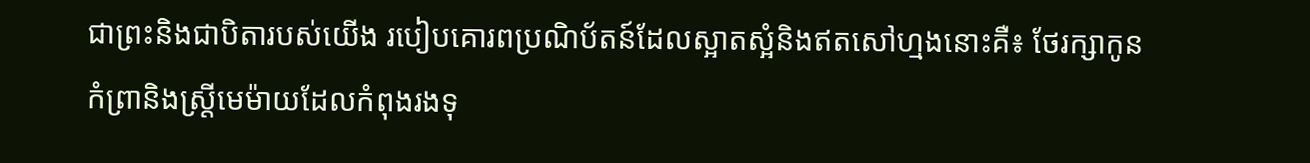ជាព្រះនិងជាបិតារបស់យើង របៀបគោរពប្រណិប័តន៍ដែលស្អាតស្អំនិងឥតសៅហ្មងនោះគឺ៖ ថែរក្សាកូនកំព្រានិងស្ត្រីមេម៉ាយដែលកំពុងរងទុ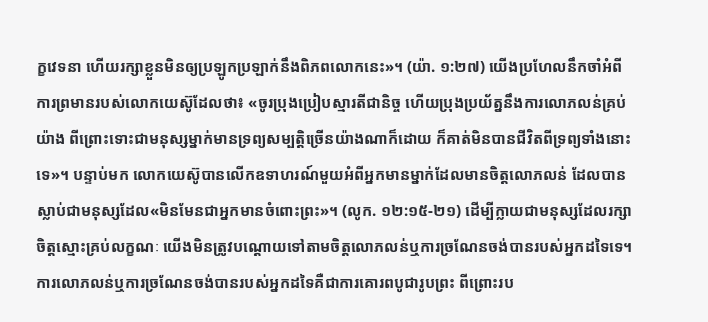ក្ខវេទនា ហើយរក្សាខ្លួនមិនឲ្យប្រឡូកប្រឡាក់នឹងពិភពលោកនេះ»។ (យ៉ា. ១:២៧) យើងប្រហែលនឹកចាំអំពីការព្រមានរបស់លោកយេស៊ូដែលថា៖ «ចូរប្រុងប្រៀបស្មារតីជានិច្ច ហើយប្រុងប្រយ័ត្ននឹងការលោភលន់គ្រប់យ៉ាង ពីព្រោះទោះជាមនុស្សម្នាក់មានទ្រព្យសម្បត្ដិច្រើនយ៉ាងណាក៏ដោយ ក៏គាត់មិនបានជីវិតពីទ្រព្យទាំងនោះទេ»។ បន្ទាប់មក លោកយេស៊ូបានលើកឧទាហរណ៍មួយអំពីអ្នកមានម្នាក់ដែលមានចិត្តលោភលន់ ដែលបានស្លាប់ជាមនុស្សដែល«មិនមែនជាអ្នកមានចំពោះព្រះ»។ (លូក. ១២:១៥-២១) ដើម្បីក្លាយជាមនុស្សដែលរក្សាចិត្តស្មោះគ្រប់លក្ខណៈ យើងមិនត្រូវបណ្ដោយទៅតាមចិត្តលោភលន់ឬការច្រណែនចង់បានរបស់អ្នកដទៃទេ។ ការលោភលន់ឬការច្រណែនចង់បានរបស់អ្នកដទៃគឺជាការគោរពបូជារូបព្រះ ពីព្រោះរប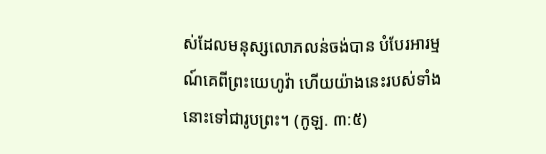ស់ដែលមនុស្សលោភលន់ចង់បាន បំបែរអារម្មណ៍គេពីព្រះយេហូវ៉ា ហើយយ៉ាងនេះរបស់ទាំងនោះទៅជារូបព្រះ។ (កូឡ. ៣:៥)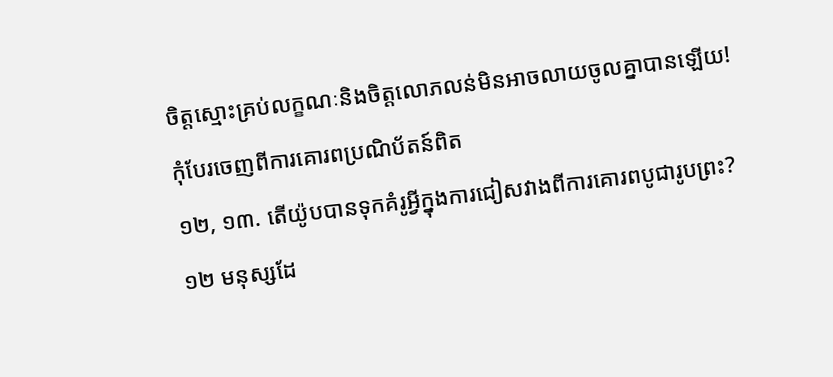ចិត្តស្មោះគ្រប់លក្ខណៈនិងចិត្តលោភលន់មិនអាចលាយចូលគ្នាបានឡើយ!
កុំបែរចេញពីការគោរពប្រណិប័តន៍ពិត
១២, ១៣. តើយ៉ូបបានទុកគំរូអ្វីក្នុងការជៀសវាងពីការគោរពបូជារូបព្រះ?
១២ មនុស្សដែ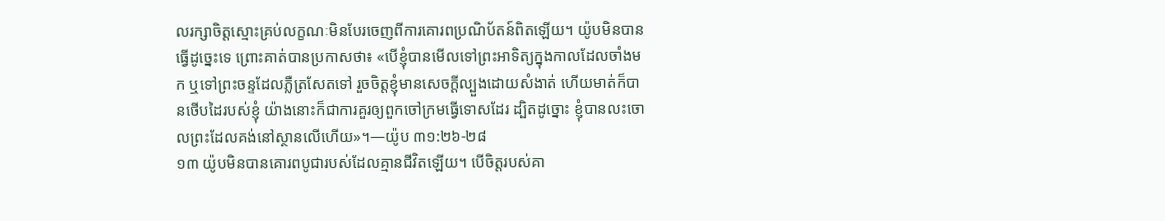លរក្សាចិត្តស្មោះគ្រប់លក្ខណៈមិនបែរចេញពីការគោរពប្រណិប័តន៍ពិតឡើយ។ យ៉ូបមិនបានធ្វើដូច្នេះទេ ព្រោះគាត់បានប្រកាសថា៖ «បើខ្ញុំបានមើលទៅព្រះអាទិត្យក្នុងកាលដែលចាំងមក ឬទៅព្រះចន្ទដែលភ្លឺត្រសែតទៅ រួចចិត្តខ្ញុំមានសេចក្ដីល្បួងដោយសំងាត់ ហើយមាត់ក៏បានថើបដៃរបស់ខ្ញុំ យ៉ាងនោះក៏ជាការគួរឲ្យពួកចៅក្រមធ្វើទោសដែរ ដ្បិតដូច្នោះ ខ្ញុំបានលះចោលព្រះដែលគង់នៅស្ថានលើហើយ»។—យ៉ូប ៣១:២៦-២៨
១៣ យ៉ូបមិនបានគោរពបូជារបស់ដែលគ្មានជីវិតឡើយ។ បើចិត្តរបស់គា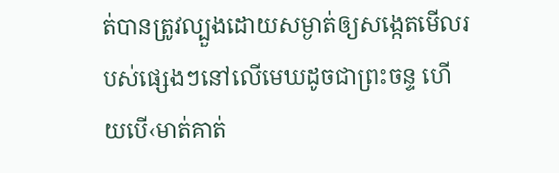ត់បានត្រូវល្បួងដោយសម្ងាត់ឲ្យសង្កេតមើលរបស់ផ្សេងៗនៅលើមេឃដូចជាព្រះចន្ទ ហើយបើ‹មាត់គាត់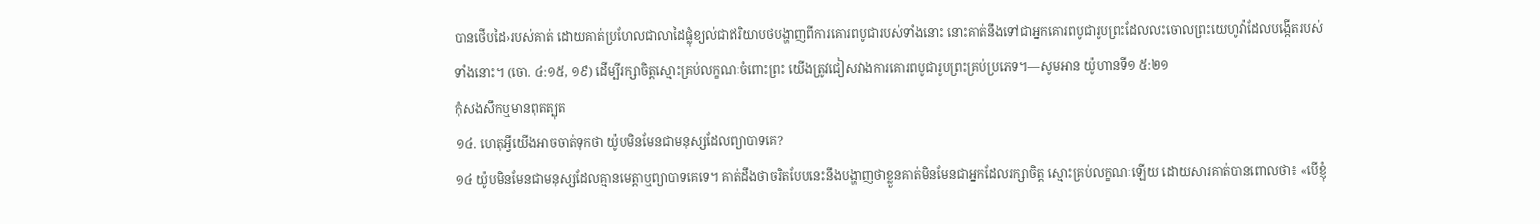បានថើបដៃ›របស់គាត់ ដោយគាត់ប្រហែលជាលាដៃផ្លុំខ្យល់ជាឥរិយាបថបង្ហាញពីការគោរពបូជារបស់ទាំងនោះ នោះគាត់នឹងទៅជាអ្នកគោរពបូជារូបព្រះដែលលះចោលព្រះយេហូវ៉ាដែលបង្កើតរបស់ទាំងនោះ។ (ចោ. ៤:១៥, ១៩) ដើម្បីរក្សាចិត្តស្មោះគ្រប់លក្ខណៈចំពោះព្រះ យើងត្រូវជៀសវាងការគោរពបូជារូបព្រះគ្រប់ប្រភេទ។—សូមអាន យ៉ូហានទី១ ៥:២១
កុំសងសឹកឬមានពុតត្បុត
១៤. ហេតុអ្វីយើងអាចចាត់ទុកថា យ៉ូបមិនមែនជាមនុស្សដែលព្យាបាទគេ?
១៤ យ៉ូបមិនមែនជាមនុស្សដែលគ្មានមេត្ដាឬព្យាបាទគេទេ។ គាត់ដឹងថាចរិតបែបនេះនឹងបង្ហាញថាខ្លួនគាត់មិនមែនជាអ្នកដែលរក្សាចិត្ត ស្មោះគ្រប់លក្ខណៈឡើយ ដោយសារគាត់បានពោលថា៖ «បើខ្ញុំ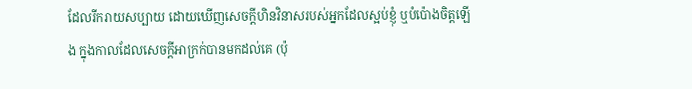ដែលរីករាយសប្បាយ ដោយឃើញសេចក្ដីហិនវិនាសរបស់អ្នកដែលស្អប់ខ្ញុំ ឬបំប៉ោងចិត្តឡើង ក្នុងកាលដែលសេចក្ដីអាក្រក់បានមកដល់គេ (ប៉ុ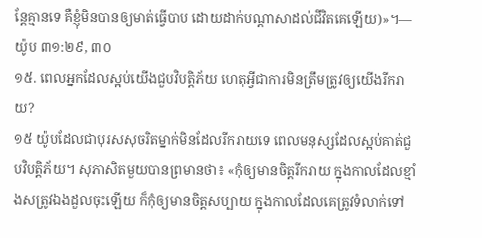ន្តែគ្មានទេ គឺខ្ញុំមិនបានឲ្យមាត់ធ្វើបាប ដោយដាក់បណ្ដាសាដល់ជីវិតគេឡើយ)»។—យ៉ូប ៣១:២៩, ៣០
១៥. ពេលអ្នកដែលស្អប់យើងជួបវិបត្ដិភ័យ ហេតុអ្វីជាការមិនត្រឹមត្រូវឲ្យយើងរីករាយ?
១៥ យ៉ូបដែលជាបុរសសុចរិតម្នាក់មិនដែលរីករាយទេ ពេលមនុស្សដែលស្អប់គាត់ជួបវិបត្ដិភ័យ។ សុភាសិតមួយបានព្រមានថា៖ «កុំឲ្យមានចិត្តរីករាយ ក្នុងកាលដែលខ្មាំងសត្រូវឯងដួលចុះឡើយ ក៏កុំឲ្យមានចិត្តសប្បាយ ក្នុងកាលដែលគេត្រូវទំលាក់ទៅ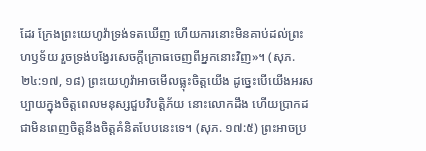ដែរ ក្រែងព្រះយេហូវ៉ាទ្រង់ទតឃើញ ហើយការនោះមិនគាប់ដល់ព្រះហឫទ័យ រួចទ្រង់បង្វែរសេចក្ដីក្រោធចេញពីអ្នកនោះវិញ»។ (សុភ. ២៤:១៧, ១៨) ព្រះយេហូវ៉ាអាចមើលធ្លុះចិត្តយើង ដូច្នេះបើយើងអរសប្បាយក្នុងចិត្តពេលមនុស្សជួបវិបត្ដិភ័យ នោះលោកដឹង ហើយប្រាកដជាមិនពេញចិត្តនឹងចិត្តគំនិតបែបនេះទេ។ (សុភ. ១៧:៥) ព្រះអាចប្រ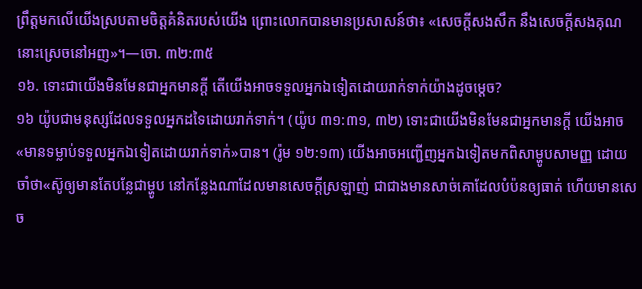ព្រឹត្តមកលើយើងស្របតាមចិត្តគំនិតរបស់យើង ព្រោះលោកបានមានប្រសាសន៍ថា៖ «សេចក្ដីសងសឹក នឹងសេចក្ដីសងគុណ នោះស្រេចនៅអញ»។—ចោ. ៣២:៣៥
១៦. ទោះជាយើងមិនមែនជាអ្នកមានក្ដី តើយើងអាចទទួលអ្នកឯទៀតដោយរាក់ទាក់យ៉ាងដូចម្ដេច?
១៦ យ៉ូបជាមនុស្សដែលទទួលអ្នកដទៃដោយរាក់ទាក់។ (យ៉ូប ៣១:៣១, ៣២) ទោះជាយើងមិនមែនជាអ្នកមានក្ដី យើងអាច«មានទម្លាប់ទទួលអ្នកឯទៀតដោយរាក់ទាក់»បាន។ (រ៉ូម ១២:១៣) យើងអាចអញ្ជើញអ្នកឯទៀតមកពិសាម្ហូបសាមញ្ញ ដោយចាំថា«ស៊ូឲ្យមានតែបន្លែជាម្ហូប នៅកន្លែងណាដែលមានសេចក្ដីស្រឡាញ់ ជាជាងមានសាច់គោដែលបំប៉នឲ្យធាត់ ហើយមានសេច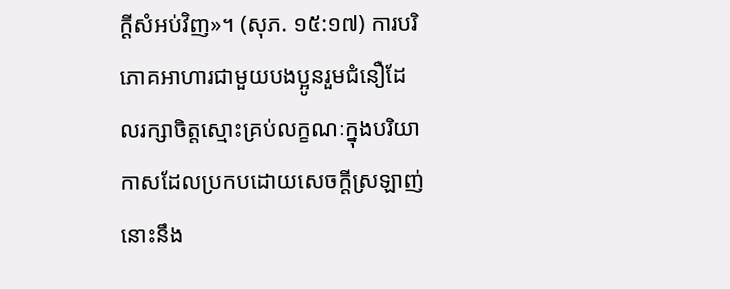ក្ដីសំអប់វិញ»។ (សុភ. ១៥:១៧) ការបរិភោគអាហារជាមួយបងប្អូនរួមជំនឿដែលរក្សាចិត្តស្មោះគ្រប់លក្ខណៈក្នុងបរិយាកាសដែលប្រកបដោយសេចក្ដីស្រឡាញ់ នោះនឹង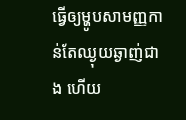ធ្វើឲ្យម្ហូបសាមញ្ញកាន់តែឈ្ងុយឆ្ងាញ់ជាង ហើយ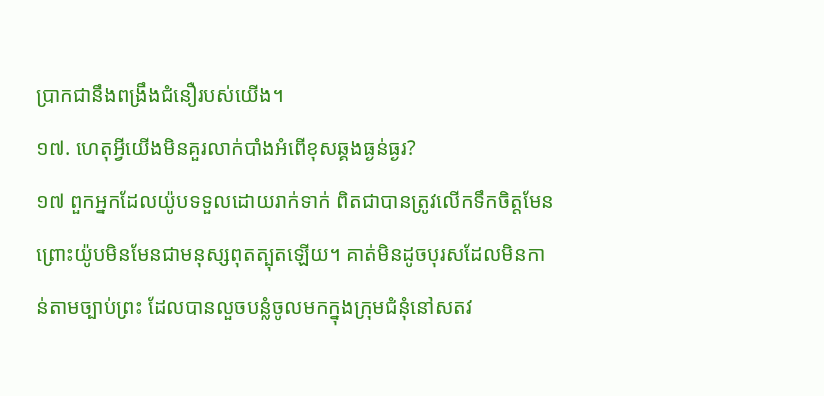ប្រាកជានឹងពង្រឹងជំនឿរបស់យើង។
១៧. ហេតុអ្វីយើងមិនគួរលាក់បាំងអំពើខុសឆ្គងធ្ងន់ធ្ងរ?
១៧ ពួកអ្នកដែលយ៉ូបទទួលដោយរាក់ទាក់ ពិតជាបានត្រូវលើកទឹកចិត្តមែន ព្រោះយ៉ូបមិនមែនជាមនុស្សពុតត្បុតឡើយ។ គាត់មិនដូចបុរសដែលមិនកាន់តាមច្បាប់ព្រះ ដែលបានលួចបន្លំចូលមកក្នុងក្រុមជំនុំនៅសតវ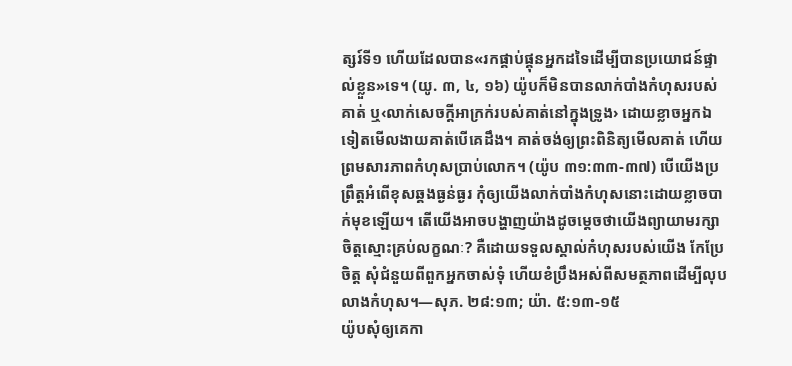ត្សរ៍ទី១ ហើយដែលបាន«រកផ្គាប់ផ្គុនអ្នកដទៃដើម្បីបានប្រយោជន៍ផ្ទាល់ខ្លួន»ទេ។ (យូ. ៣, ៤, ១៦) យ៉ូបក៏មិនបានលាក់បាំងកំហុសរបស់គាត់ ឬ‹លាក់សេចក្ដីអាក្រក់របស់គាត់នៅក្នុងទ្រូង› ដោយខ្លាចអ្នកឯទៀតមើលងាយគាត់បើគេដឹង។ គាត់ចង់ឲ្យព្រះពិនិត្យមើលគាត់ ហើយព្រមសារភាពកំហុសប្រាប់លោក។ (យ៉ូប ៣១:៣៣-៣៧) បើយើងប្រព្រឹត្តអំពើខុសឆ្គងធ្ងន់ធ្ងរ កុំឲ្យយើងលាក់បាំងកំហុសនោះដោយខ្លាចបាក់មុខឡើយ។ តើយើងអាចបង្ហាញយ៉ាងដូចម្ដេចថាយើងព្យាយាមរក្សាចិត្តស្មោះគ្រប់លក្ខណៈ? គឺដោយទទួលស្គាល់កំហុសរបស់យើង កែប្រែចិត្ត សុំជំនួយពីពួកអ្នកចាស់ទុំ ហើយខំប្រឹងអស់ពីសមត្ថភាពដើម្បីលុបលាងកំហុស។—សុភ. ២៨:១៣; យ៉ា. ៥:១៣-១៥
យ៉ូបសុំឲ្យគេកា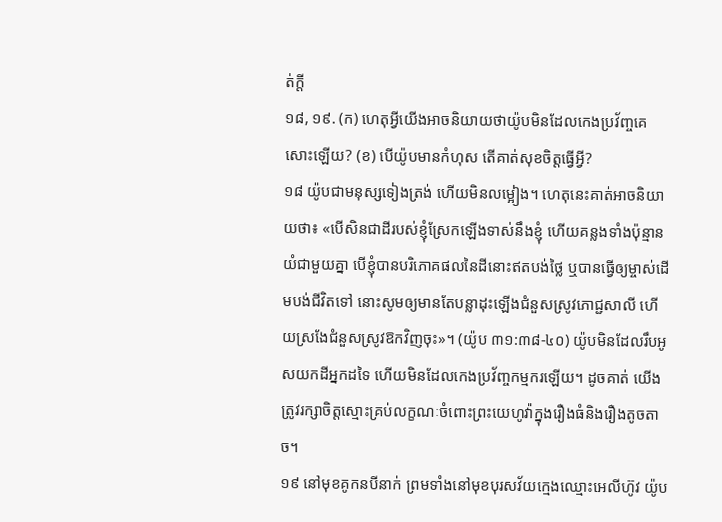ត់ក្ដី
១៨, ១៩. (ក) ហេតុអ្វីយើងអាចនិយាយថាយ៉ូបមិនដែលកេងប្រវ័ញ្ចគេសោះឡើយ? (ខ) បើយ៉ូបមានកំហុស តើគាត់សុខចិត្តធ្វើអ្វី?
១៨ យ៉ូបជាមនុស្សទៀងត្រង់ ហើយមិនលម្អៀង។ ហេតុនេះគាត់អាចនិយាយថា៖ «បើសិនជាដីរបស់ខ្ញុំស្រែកឡើងទាស់នឹងខ្ញុំ ហើយគន្លងទាំងប៉ុន្មានយំជាមួយគ្នា បើខ្ញុំបានបរិភោគផលនៃដីនោះឥតបង់ថ្លៃ ឬបានធ្វើឲ្យម្ចាស់ដើមបង់ជីវិតទៅ នោះសូមឲ្យមានតែបន្លាដុះឡើងជំនួសស្រូវភោជ្ជសាលី ហើយស្រងែជំនួសស្រូវឱកវិញចុះ»។ (យ៉ូប ៣១:៣៨-៤០) យ៉ូបមិនដែលរឹបអូសយកដីអ្នកដទៃ ហើយមិនដែលកេងប្រវ័ញ្ចកម្មករឡើយ។ ដូចគាត់ យើងត្រូវរក្សាចិត្តស្មោះគ្រប់លក្ខណៈចំពោះព្រះយេហូវ៉ាក្នុងរឿងធំនិងរឿងតូចតាច។
១៩ នៅមុខគូកនបីនាក់ ព្រមទាំងនៅមុខបុរសវ័យក្មេងឈ្មោះអេលីហ៊ូវ យ៉ូប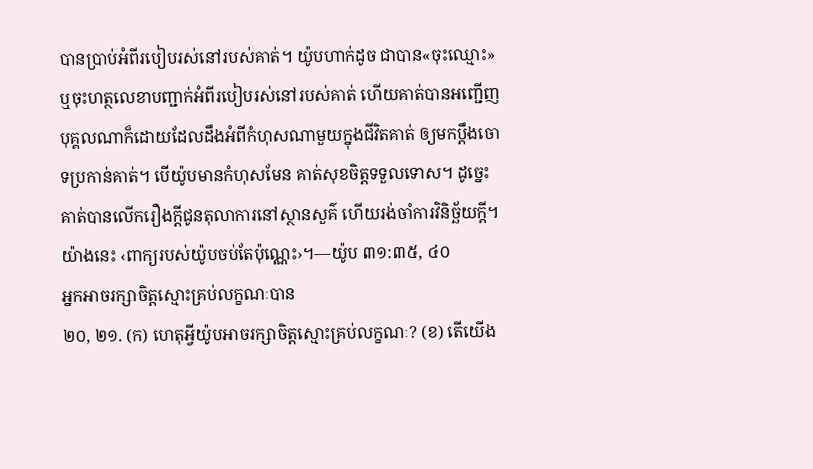បានប្រាប់អំពីរបៀបរស់នៅរបស់គាត់។ យ៉ូបហាក់ដូច ជាបាន«ចុះឈ្មោះ»ឬចុះហត្ថលេខាបញ្ជាក់អំពីរបៀបរស់នៅរបស់គាត់ ហើយគាត់បានអញ្ជើញបុគ្គលណាក៏ដោយដែលដឹងអំពីកំហុសណាមួយក្នុងជីវិតគាត់ ឲ្យមកប្ដឹងចោទប្រកាន់គាត់។ បើយ៉ូបមានកំហុសមែន គាត់សុខចិត្តទទួលទោស។ ដូច្នេះ គាត់បានលើករឿងក្ដីជូនតុលាការនៅស្ថានសួគ៌ ហើយរង់ចាំការវិនិច្ឆ័យក្ដី។ យ៉ាងនេះ ‹ពាក្យរបស់យ៉ូបចប់តែប៉ុណ្ណេះ›។—យ៉ូប ៣១:៣៥, ៤០
អ្នកអាចរក្សាចិត្តស្មោះគ្រប់លក្ខណៈបាន
២០, ២១. (ក) ហេតុអ្វីយ៉ូបអាចរក្សាចិត្តស្មោះគ្រប់លក្ខណៈ? (ខ) តើយើង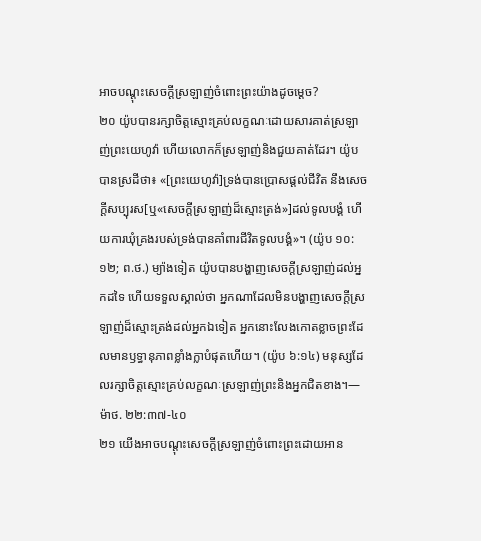អាចបណ្ដុះសេចក្ដីស្រឡាញ់ចំពោះព្រះយ៉ាងដូចម្ដេច?
២០ យ៉ូបបានរក្សាចិត្តស្មោះគ្រប់លក្ខណៈដោយសារគាត់ស្រឡាញ់ព្រះយេហូវ៉ា ហើយលោកក៏ស្រឡាញ់និងជួយគាត់ដែរ។ យ៉ូបបានស្រដីថា៖ «[ព្រះយេហូវ៉ា]ទ្រង់បានប្រោសផ្ដល់ជីវិត នឹងសេចក្ដីសប្បុរស[ឬ«សេចក្ដីស្រឡាញ់ដ៏ស្មោះត្រង់»]ដល់ទូលបង្គំ ហើយការឃុំគ្រងរបស់ទ្រង់បានគាំពារជីវិតទូលបង្គំ»។ (យ៉ូប ១០:១២; ព.ថ.) ម្យ៉ាងទៀត យ៉ូបបានបង្ហាញសេចក្ដីស្រឡាញ់ដល់អ្នកដទៃ ហើយទទួលស្គាល់ថា អ្នកណាដែលមិនបង្ហាញសេចក្ដីស្រឡាញ់ដ៏ស្មោះត្រង់ដល់អ្នកឯទៀត អ្នកនោះលែងកោតខ្លាចព្រះដែលមានឫទ្ធានុភាពខ្លាំងក្លាបំផុតហើយ។ (យ៉ូប ៦:១៤) មនុស្សដែលរក្សាចិត្តស្មោះគ្រប់លក្ខណៈស្រឡាញ់ព្រះនិងអ្នកជិតខាង។—ម៉ាថ. ២២:៣៧-៤០
២១ យើងអាចបណ្ដុះសេចក្ដីស្រឡាញ់ចំពោះព្រះដោយអាន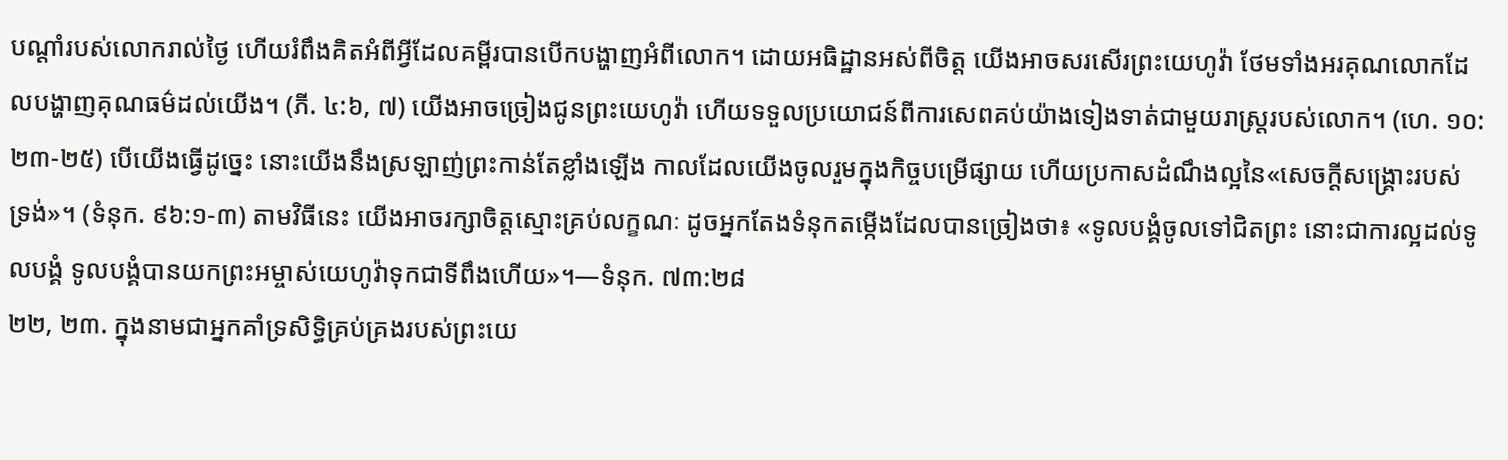បណ្ដាំរបស់លោករាល់ថ្ងៃ ហើយរំពឹងគិតអំពីអ្វីដែលគម្ពីរបានបើកបង្ហាញអំពីលោក។ ដោយអធិដ្ឋានអស់ពីចិត្ត យើងអាចសរសើរព្រះយេហូវ៉ា ថែមទាំងអរគុណលោកដែលបង្ហាញគុណធម៌ដល់យើង។ (ភី. ៤:៦, ៧) យើងអាចច្រៀងជូនព្រះយេហូវ៉ា ហើយទទួលប្រយោជន៍ពីការសេពគប់យ៉ាងទៀងទាត់ជាមួយរាស្ត្ររបស់លោក។ (ហេ. ១០:២៣-២៥) បើយើងធ្វើដូច្នេះ នោះយើងនឹងស្រឡាញ់ព្រះកាន់តែខ្លាំងឡើង កាលដែលយើងចូលរួមក្នុងកិច្ចបម្រើផ្សាយ ហើយប្រកាសដំណឹងល្អនៃ«សេចក្ដីសង្គ្រោះរបស់ទ្រង់»។ (ទំនុក. ៩៦:១-៣) តាមវិធីនេះ យើងអាចរក្សាចិត្តស្មោះគ្រប់លក្ខណៈ ដូចអ្នកតែងទំនុកតម្កើងដែលបានច្រៀងថា៖ «ទូលបង្គំចូលទៅជិតព្រះ នោះជាការល្អដល់ទូលបង្គំ ទូលបង្គំបានយកព្រះអម្ចាស់យេហូវ៉ាទុកជាទីពឹងហើយ»។—ទំនុក. ៧៣:២៨
២២, ២៣. ក្នុងនាមជាអ្នកគាំទ្រសិទ្ធិគ្រប់គ្រងរបស់ព្រះយេ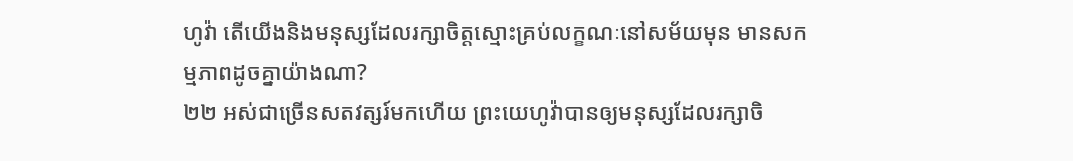ហូវ៉ា តើយើងនិងមនុស្សដែលរក្សាចិត្តស្មោះគ្រប់លក្ខណៈនៅសម័យមុន មានសកម្មភាពដូចគ្នាយ៉ាងណា?
២២ អស់ជាច្រើនសតវត្សរ៍មកហើយ ព្រះយេហូវ៉ាបានឲ្យមនុស្សដែលរក្សាចិ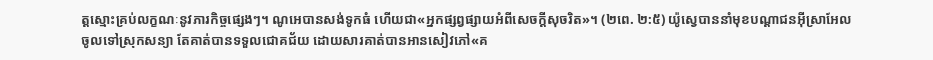ត្តស្មោះគ្រប់លក្ខណៈនូវភារកិច្ចផ្សេងៗ។ ណូអេបានសង់ទូកធំ ហើយជា«អ្នកផ្សព្វផ្សាយអំពីសេចក្ដីសុចរិត»។ (២ពេ. ២:៥) យ៉ូស្វេបាននាំមុខបណ្ដាជនអ៊ីស្រាអែលចូលទៅស្រុកសន្យា តែគាត់បានទទួលជោគជ័យ ដោយសារគាត់បានអានសៀវភៅ«គ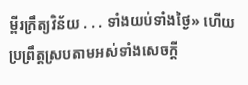ម្ពីរក្រឹត្យវិន័យ . . . ទាំងយប់ទាំងថ្ងៃ» ហើយប្រព្រឹត្តស្របតាមអស់ទាំងសេចក្ដី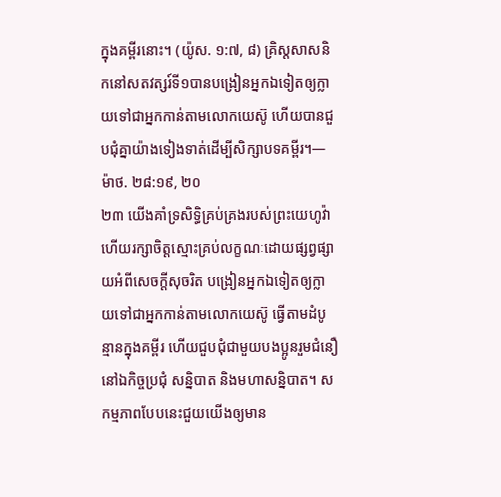ក្នុងគម្ពីរនោះ។ (យ៉ូស. ១:៧, ៨) គ្រិស្តសាសនិកនៅសតវត្សរ៍ទី១បានបង្រៀនអ្នកឯទៀតឲ្យក្លាយទៅជាអ្នកកាន់តាមលោកយេស៊ូ ហើយបានជួបជុំគ្នាយ៉ាងទៀងទាត់ដើម្បីសិក្សាបទគម្ពីរ។—ម៉ាថ. ២៨:១៩, ២០
២៣ យើងគាំទ្រសិទ្ធិគ្រប់គ្រងរបស់ព្រះយេហូវ៉ា ហើយរក្សាចិត្តស្មោះគ្រប់លក្ខណៈដោយផ្សព្វផ្សាយអំពីសេចក្ដីសុចរិត បង្រៀនអ្នកឯទៀតឲ្យក្លាយទៅជាអ្នកកាន់តាមលោកយេស៊ូ ធ្វើតាមដំបូន្មានក្នុងគម្ពីរ ហើយជួបជុំជាមួយបងប្អូនរួមជំនឿនៅឯកិច្ចប្រជុំ សន្និបាត និងមហាសន្និបាត។ សកម្មភាពបែបនេះជួយយើងឲ្យមាន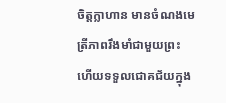ចិត្តក្លាហាន មានចំណងមេត្រីភាពរឹងមាំជាមួយព្រះ ហើយទទួលជោគជ័យក្នុង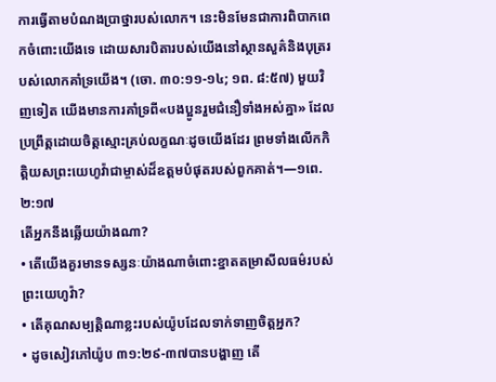ការធ្វើតាមបំណងប្រាថ្នារបស់លោក។ នេះមិនមែនជាការពិបាកពេកចំពោះយើងទេ ដោយសារបិតារបស់យើងនៅស្ថានសួគ៌និងបុត្ររបស់លោកគាំទ្រយើង។ (ចោ. ៣០:១១-១៤; ១ព. ៨:៥៧) មួយវិញទៀត យើងមានការគាំទ្រពី«បងប្អូនរួមជំនឿទាំងអស់គ្នា» ដែលប្រព្រឹត្តដោយចិត្តស្មោះគ្រប់លក្ខណៈដូចយើងដែរ ព្រមទាំងលើកកិត្ដិយសព្រះយេហូវ៉ាជាម្ចាស់ដ៏ឧត្តមបំផុតរបស់ពួកគាត់។—១ពេ. ២:១៧
តើអ្នកនឹងឆ្លើយយ៉ាងណា?
• តើយើងគួរមានទស្សនៈយ៉ាងណាចំពោះខ្នាតតម្រាសីលធម៌របស់ព្រះយេហូវ៉ា?
• តើគុណសម្បត្ដិណាខ្លះរបស់យ៉ូបដែលទាក់ទាញចិត្តអ្នក?
• ដូចសៀវភៅយ៉ូប ៣១:២៩-៣៧បានបង្ហាញ តើ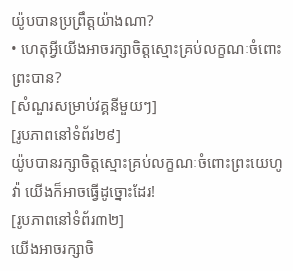យ៉ូបបានប្រព្រឹត្តយ៉ាងណា?
• ហេតុអ្វីយើងអាចរក្សាចិត្តស្មោះគ្រប់លក្ខណៈចំពោះព្រះបាន?
[សំណួរសម្រាប់វគ្គនីមួយៗ]
[រូបភាពនៅទំព័រ២៩]
យ៉ូបបានរក្សាចិត្តស្មោះគ្រប់លក្ខណៈចំពោះព្រះយេហូវ៉ា យើងក៏អាចធ្វើដូច្នោះដែរ!
[រូបភាពនៅទំព័រ៣២]
យើងអាចរក្សាចិ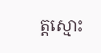ត្តស្មោះ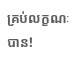គ្រប់លក្ខណៈបាន!